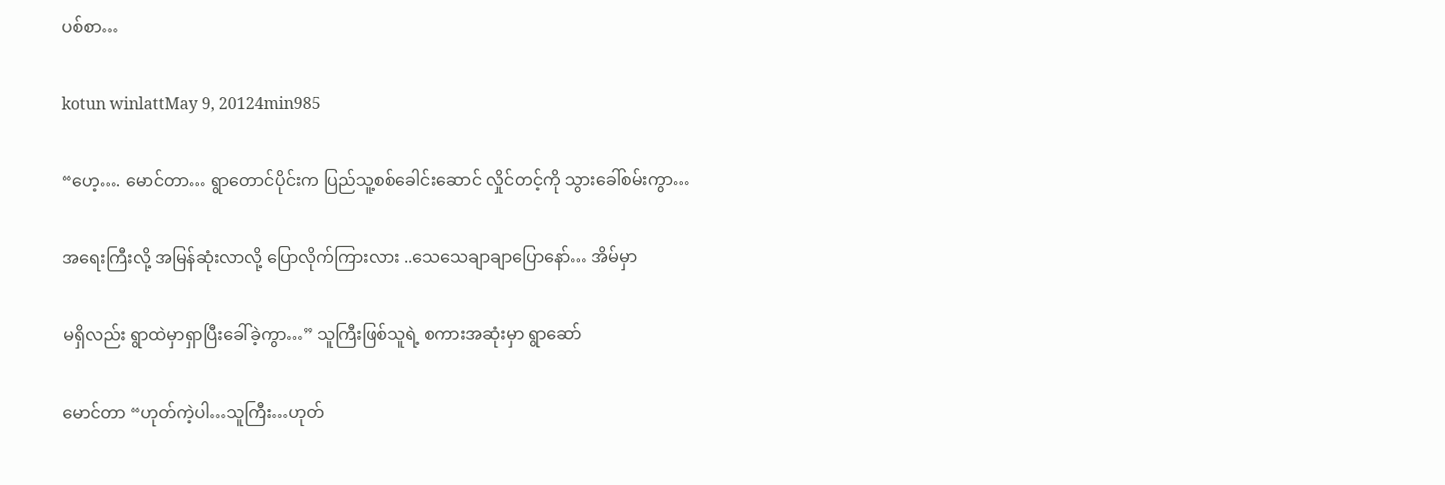ပစ်စာ…

kotun winlattMay 9, 20124min985

“ဟေ့…. မောင်တာ… ရွာတောင်ပိုင်းက ပြည်သူ့စစ်ခေါင်းဆောင် လှိုင်တင့်ကို သွားခေါ်စမ်းကွာ…

အရေးကြီးလို့ အမြန်ဆုံးလာလို့ ပြောလိုက်ကြားလား ..သေသေချာချာပြောနော်… အိမ်မှာ

မရှိလည်း ရွာထဲမှာရှာပြီးခေါ်ခဲ့ကွာ…” သူကြီးဖြစ်သူရဲ့ စကားအဆုံးမှာ ရွာဆော်

မောင်တာ “ဟုတ်ကဲ့ပါ…သူကြီး…ဟုတ်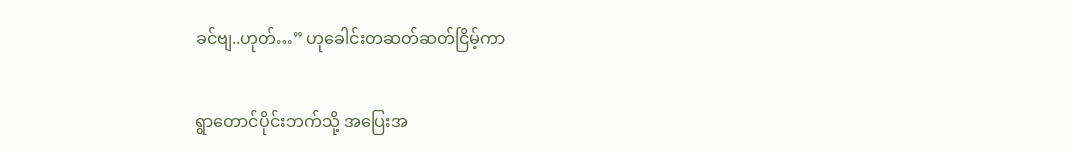ခင်ဗျ..ဟုတ်…” ဟုခေါင်းတဆတ်ဆတ်ငြိမ့်ကာ

ရွာတောင်ပိုင်းဘက်သို့ အပြေးအ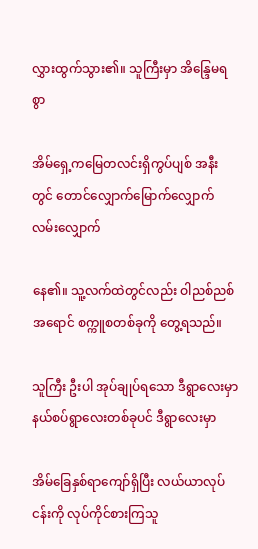လွှားထွက်သွား၏။ သူကြီးမှာ အိန္ဒြေမရစွာ

အိမ်ရှေ့ကမြေတလင်းရှိကွပ်ပျစ် အနီးတွင် တောင်လျှောက်မြောက်လျှောက် လမ်းလျှောက်

နေ၏။ သူ့လက်ထဲတွင်လည်း ဝါညစ်ညစ်အရောင် စက္ကူစတစ်ခုကို တွေ့ရသည်။

သူကြီး ဦးပါ အုပ်ချုပ်ရသော ဒီရွာလေးမှာ နယ်စပ်ရွာလေးတစ်ခုပင် ဒီရွာလေးမှာ

အိမ်ခြေနှစ်ရာကျော်ရှိပြီး လယ်ယာလုပ်ငန်းကို လုပ်ကိုင်စားကြသူ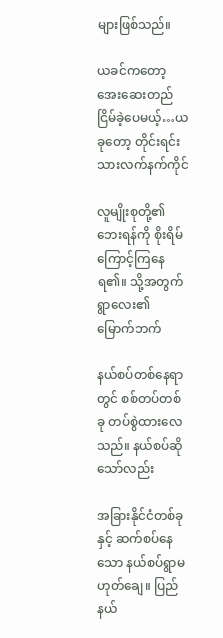များဖြစ်သည်။

ယခင်ကတော့ အေးဆေးတည်ငြိမ်ခဲ့ပေမယ့်…ယခုတော့ တိုင်းရင်းသားလက်နက်ကိုင်

လူမျိုးစုတို့၏ ဘေးရန်ကို စိုးရိမ်ကြောင့်ကြနေရ၏။ သို့အတွက် ရွာလေး၏ မြောက်ဘက်

နယ်စပ်တစ်နေရာတွင် စစ်တပ်တစ်ခု တပ်စွဲထားလေသည်။ နယ်စပ်ဆိုသော်လည်း

အခြားနိုင်ငံတစ်ခုနှင့် ဆက်စပ်နေသော နယ်စပ်ရွာမဟုတ်ချေ။ ပြည်နယ်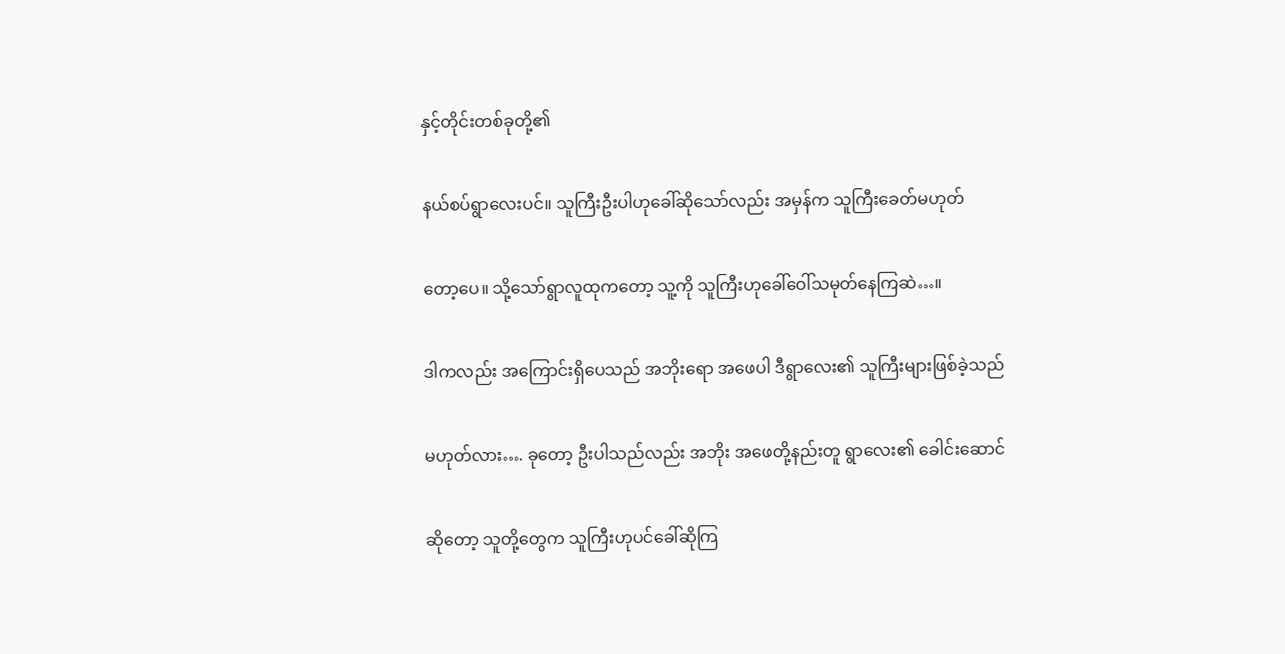နှင့်တိုင်းတစ်ခုတို့၏

နယ်စပ်ရွာလေးပင်။ သူကြီးဦးပါဟုခေါ်ဆိုသော်လည်း အမှန်က သူကြီးခေတ်မဟုတ်

တော့ပေ။ သို့သော်ရွာလူထုကတော့ သူ့ကို သူကြီးဟုခေါ်ဝေါ်သမုတ်နေကြဆဲ…။

ဒါကလည်း အကြောင်းရှိပေသည် အဘိုးရော အဖေပါ ဒီရွာလေး၏ သူကြီးများဖြစ်ခဲ့သည်

မဟုတ်လား…. ခုတော့ ဦးပါသည်လည်း အဘိုး အဖေတို့နည်းတူ ရွာလေး၏ ခေါင်းဆောင်

ဆိုတော့ သူတို့တွေက သူကြီးဟုပင်ခေါ်ဆိုကြ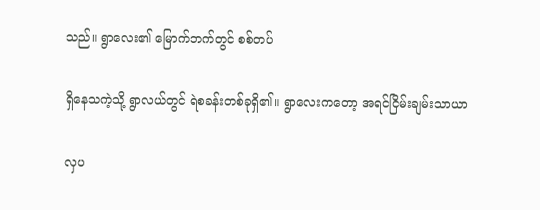သည်။ ရွာလေး၏ မြောက်ဘက်တွင် စစ်တပ်

ရှိနေသကဲ့သို့ ရွာလယ်တွင် ရဲစခန်းတစ်ခုရှိ၏။ ရွာလေးကတော့ အရင်ငြိမ်းချမ်းသာယာ

လှပ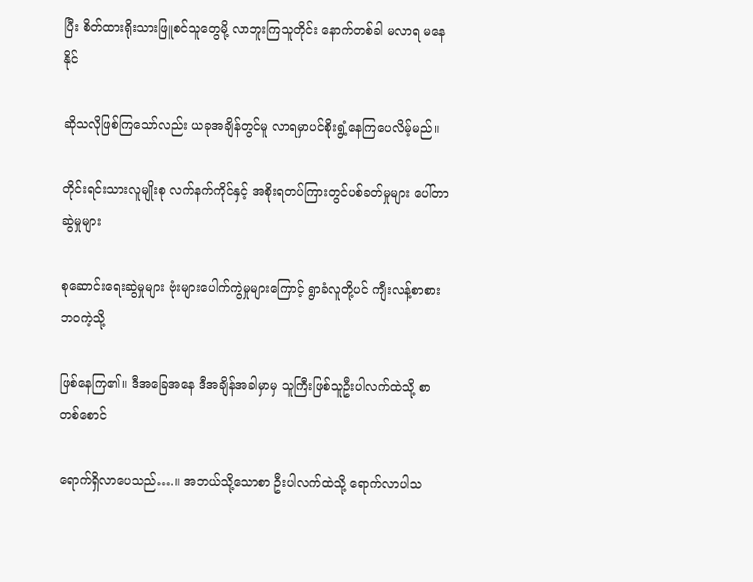ပြီး စိတ်ထားရိုးသားဖြူစင်သူတွေမို့ လာဘူးကြသူတိုင်း နောက်တစ်ခါ မလာရ မနေနိုင်

ဆိုသလိုဖြစ်ကြသော်လည်း ယခုအချိန်တွင်မူ လာရမှာပင်စိုးရွံ့နေကြပေလိမ့်မည်။

တိုင်းရင်းသားလူမျိုးစု လက်နက်ကိုင်နှင့် အစိုးရတပ်ကြားတွင်ပစ်ခတ်မှုများ ပေါ်တာဆွဲမှုများ

စုဆောင်းရေးဆွဲမှုများ ဗုံးများပေါက်ကွဲမှုများကြောင့် ရွာခံလူတို့ပင် ကျီးလန့်စာစားဘဝကဲ့သို့

ဖြစ်နေကြ၏။ ဒီအခြေအနေ ဒီအချိန်အခါမှာမှ သူကြီးဖြစ်သူဦးပါလက်ထဲသို့ စာတစ်စောင်

ရောက်ရှိလာပေသည်….။ အဘယ်သို့သောစာ ဦးပါလက်ထဲသို့ ရောက်လာပါသ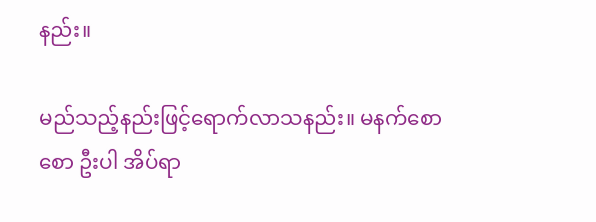နည်း။

မည်သည့်နည်းဖြင့်ရောက်လာသနည်း။ မနက်စောစော ဦးပါ အိပ်ရာ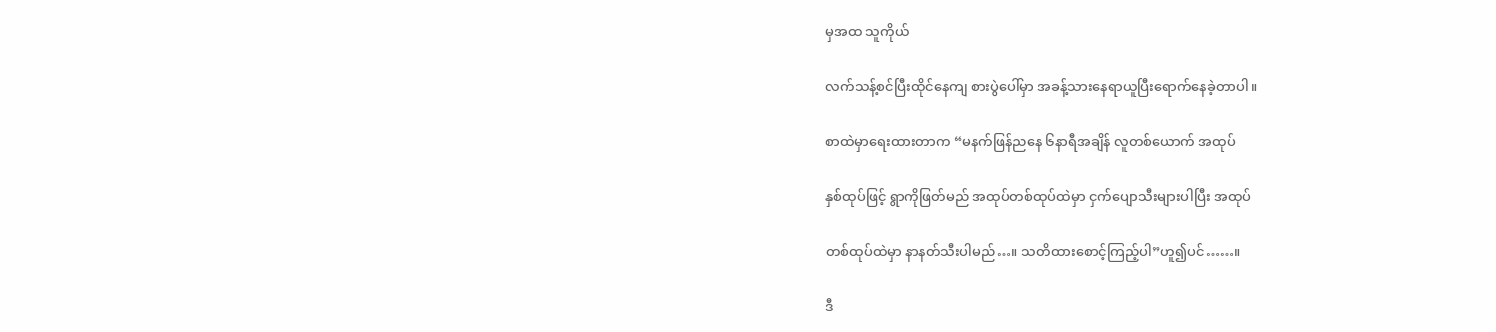မှအထ သူကိုယ်

လက်သန့်စင်ပြီးထိုင်နေကျ စားပွဲပေါ်မှာ အခန့်သားနေရာယူပြီးရောက်နေခဲ့တာပါ။

စာထဲမှာရေးထားတာက “မနက်ဖြန်ညနေ ၆နာရီအချိန် လူတစ်ယောက် အထုပ်

နှစ်ထုပ်ဖြင့် ရွာကိုဖြတ်မည် အထုပ်တစ်ထုပ်ထဲမှာ ငှက်ပျောသီးများပါပြီး အထုပ်

တစ်ထုပ်ထဲမှာ နာနတ်သီးပါမည်…။ သတိထားစောင့်ကြည့်ပါ”ဟူ၍ပင်……။

ဒီ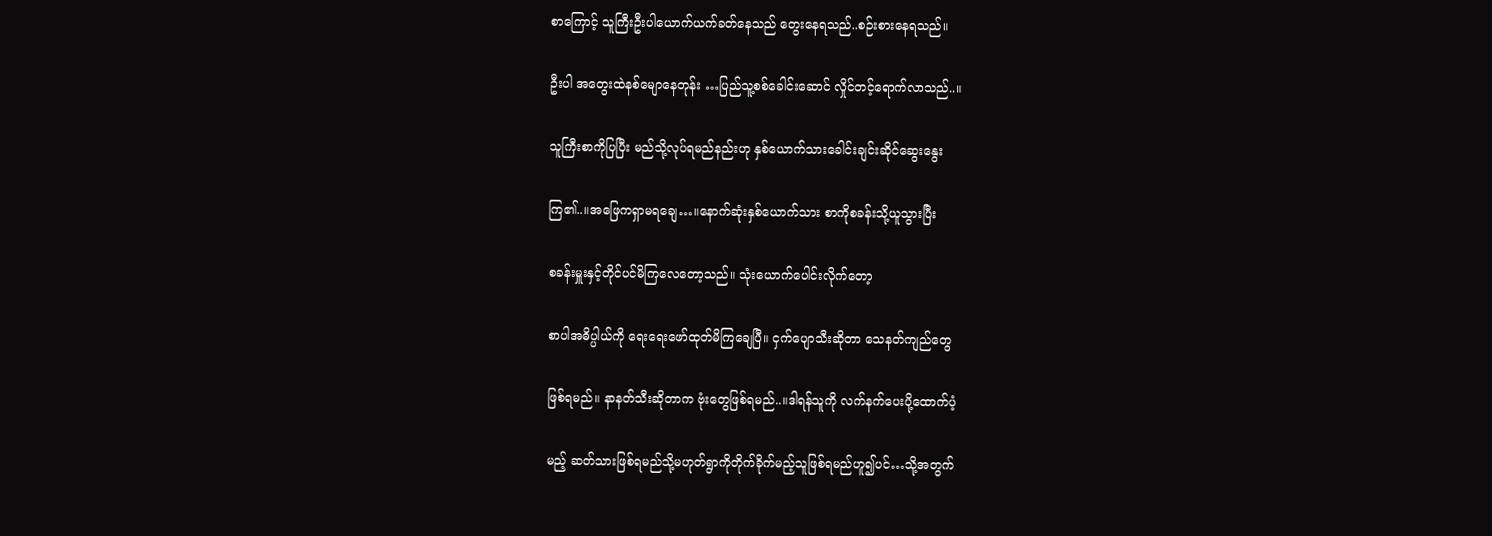စာကြောင့် သူကြီးဦးပါယောက်ယက်ခတ်နေသည် တွေးနေရသည်..စဉ်းစားနေရသည်။

ဦးပါ အတွေးထဲနစ်မျောနေတုန်း …ပြည်သူ့စစ်ခေါင်းဆောင် လှိုင်တင့်ရောက်လာသည်..။

သူကြီးစာကိုပြပြီး မည်သို့လုပ်ရမည်နည်းဟု နှစ်ယောက်သားခေါင်းချင်းဆိုင်ဆွေးနွေး

ကြ၏..။အဖြေကရှာမရချေ…။နောက်ဆုံးနှစ်ယောက်သား စာကိုစခန်းသို့ယူသွားပြီး

စခန်းမှူးနှင့်တိုင်ပင်မိကြလေတော့သည်။ သုံးယောက်ပေါင်းလိုက်တော့

စာပါအဓိပ္ပါယ်ကို ရေးရေးဖော်ထုတ်မိကြချေပြီ။ ငှက်ပျောသီးဆိုတာ သေနတ်ကျည်တွေ

ဖြစ်ရမည်။ နာနတ်သီးဆိုတာက ဗုံးတွေဖြစ်ရမည်..။ဒါရန်သူကို လက်နက်ပေးပို့ထောက်ပံ့

မည့် ဆတ်သားဖြစ်ရမည်သို့မဟုတ်ရွာကိုတိုက်ခိုက်မည့်သူဖြစ်ရမည်ဟူ၍ပင်…သို့အတွက်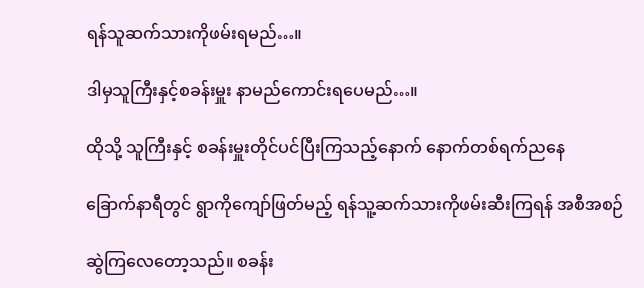ရန်သူဆက်သားကိုဖမ်းရမည်…။

ဒါမှသူကြီးနှင့်စခန်းမှူး နာမည်ကောင်းရပေမည်…။

ထိုသို့ သူကြီးနှင့် စခန်းမှူးတိုင်ပင်ပြီးကြသည့်နောက် နောက်တစ်ရက်ညနေ

ခြောက်နာရီတွင် ရွာကိုကျော်ဖြတ်မည့် ရန်သူ့ဆက်သားကိုဖမ်းဆီးကြရန် အစီအစဉ်

ဆွဲကြလေတော့သည်။ စခန်း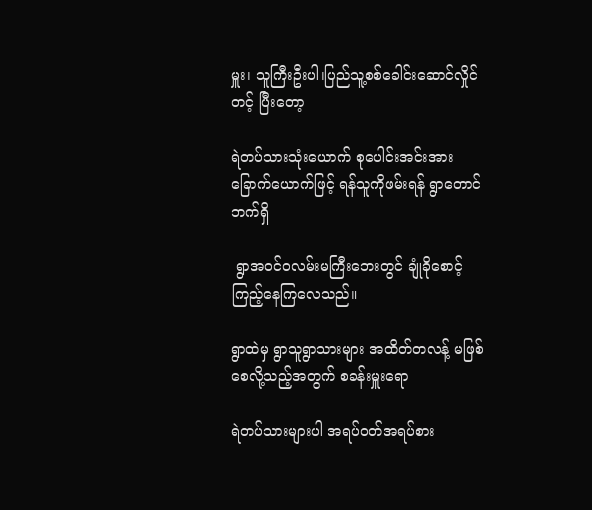မှူး၊ သူကြီးဦးပါ၊ပြည်သူ့စစ်ခေါင်းဆောင်လှိုင်တင့် ပြီးတော့

ရဲတပ်သားသုံးယောက် စုပေါင်းအင်းအားခြောက်ယောက်ဖြင့် ရန်သူကိုဖမ်းရန် ရွာတောင်ဘက်ရှိ

 ရွာအဝင်ဝလမ်းမကြီးဘေးတွင် ချုံခိုစောင့်ကြည့်နေကြလေသည်။

ရွာထဲမှ ရွာသူရွာသားများ အထိတ်တလန့် မဖြစ်စေလို့သည့်အတွက် စခန်းမှူးရော

ရဲတပ်သားများပါ အရပ်ဝတ်အရပ်စား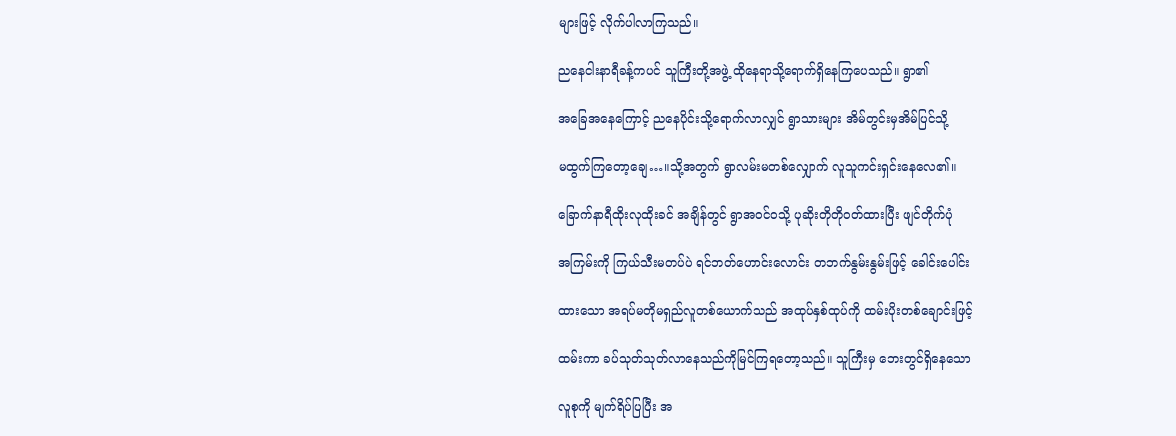များဖြင့် လိုက်ပါလာကြသည်။

ညနေငါးနာရီခန့်ကပင် သူကြီးတို့အဖွဲ့ ထိုနေရာသို့ရောက်ရှိနေကြပေသည်။ ရွာ၏

အခြေအနေကြောင့် ညနေပိုင်းသို့ရောက်လာလျှင် ရွာသားများ အိမ်တွင်းမှအိမ်ပြင်သို့

မထွက်ကြတော့ချေ…။သို့အတွက် ရွာလမ်းမတစ်လျှောက် လူသူကင်းရှင်းနေလေ၏။

ခြောက်နာရီထိုးလုထိုးခင် အချိန်တွင် ရွာအဝင်ဝသို့ ပုဆိုးတိုတိုဝတ်ထားပြီး ဖျင်တိုက်ပုံ

အကြမ်းကို ကြယ်သီးမတပ်ပဲ ရင်ဘတ်ဟောင်းလောင်း တဘက်နွမ်းနွမ်းဖြင့် ခေါင်းပေါင်း

ထားသော အရပ်မတိုမရှည်လူတစ်ယောက်သည် အထုပ်နှစ်ထုပ်ကို ထမ်းပိုးတစ်ချောင်းဖြင့်

ထမ်းကာ ခပ်သုတ်သုတ်လာနေသည်ကိုမြင်ကြရတော့သည်။ သူကြီးမှ ဘေးတွင်ရှိနေသော

လူစုကို မျက်ရိပ်ပြပြီး အ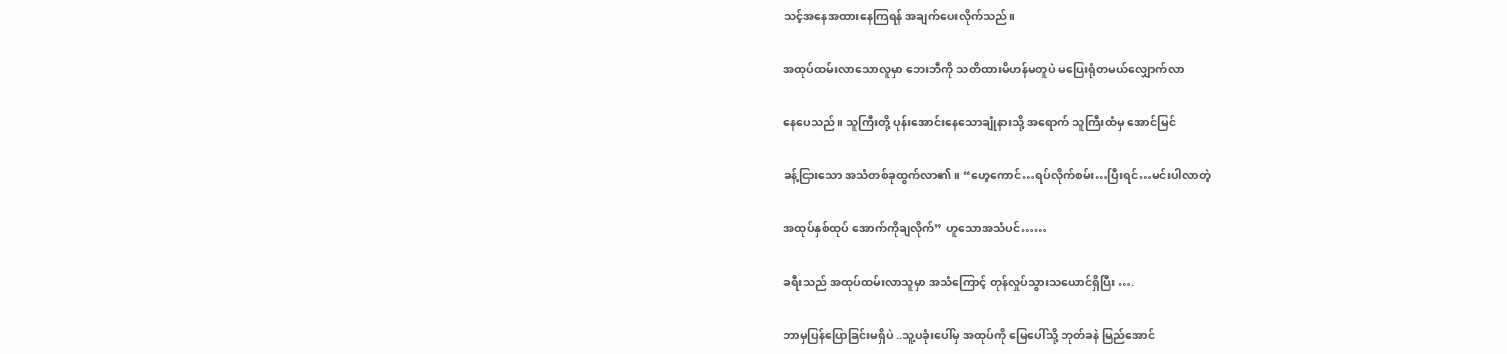သင့်အနေအထားနေကြရန် အချက်ပေးလိုက်သည်။

အထုပ်ထမ်းလာသောလူမှာ ဘေးဘီကို သတိထားမိဟန်မတူပဲ မပြေးရုံတမယ်လျှောက်လာ

နေပေသည်။ သူကြီးတို့ ပုန်းအောင်းနေသောချုံနားသို့ အရောက် သူကြီးထံမှ အောင်မြင်

ခန့်ငြားသော အသံတစ်ခုထွက်လာ၏။ “ဟေ့ကောင်…ရပ်လိုက်စမ်း…ပြီးရင်…မင်းပါလာတဲ့

အထုပ်နှစ်ထုပ် အောက်ကိုချလိုက်” ဟူသောအသံပင်……

ခရီးသည် အထုပ်ထမ်းလာသူမှာ အသံကြောင့် တုန်လှုပ်သွားသယောင်ရှိပြီး ….

ဘာမှပြန်ပြောခြင်းမရှိပဲ ..သူ့ပခုံးပေါ်မှ အထုပ်ကို မြေပေါ်သို့ ဘုတ်ခနဲ မြည်အောင်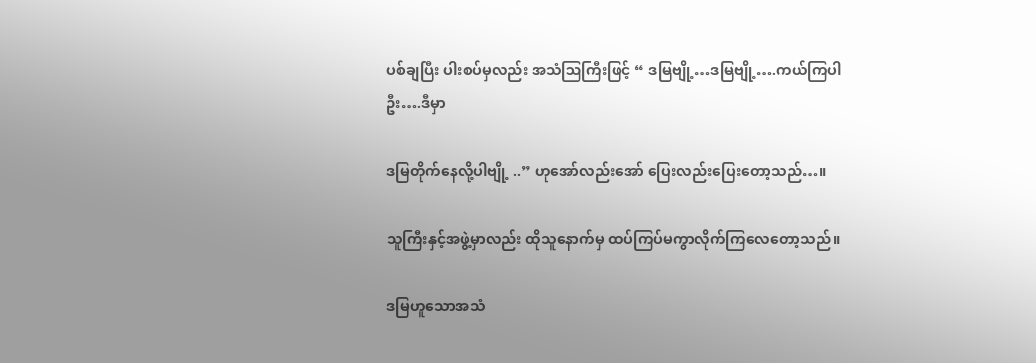ပစ်ချပြီး ပါးစပ်မှလည်း အသံဩကြီးဖြင့် “ ဒမြဗျို့…ဒမြဗျို့….ကယ်ကြပါဦး….ဒီမှာ

ဒမြတိုက်နေလို့ပါဗျို့ ..” ဟုအော်လည်းအော် ပြေးလည်းပြေးတော့သည်…။

သူကြီးနှင့်အဖွဲ့မှာလည်း ထိုသူနောက်မှ ထပ်ကြပ်မကွာလိုက်ကြလေတော့သည်။

ဒမြဟူသောအသံ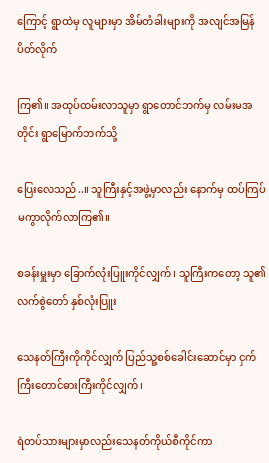ကြောင့် ရွာထဲမှ လူများမှာ အိမ်တံခါးများကို အလျင်အမြန်ပိတ်လိုက်

ကြ၏။ အထုပ်ထမ်းလာသူမှာ ရွာတောင်ဘက်မှ လမ်းမအတိုင်း ရွာမြောက်ဘက်သို့

ပြေးလေသည်..။ သူကြီးနှင့်အဖွဲ့မှာလည်း နောက်မှ ထပ်ကြပ်မကွာလိုက်လာကြ၏။

စခန်းမှူးမှာ ခြောက်လုံးပြူးကိုင်လျှက်၊ သူကြီးကတော့ သူ၏လက်စွဲတော် နှစ်လုံးပြူး

သေနတ်ကြီးကိုကိုင်လျှက် ပြည်သူ့စစ်ခေါင်းဆောင်မှာ ငှက်ကြီးတောင်ဓားကြီးကိုင်လျှက်၊

ရဲတပ်သားများမှာလည်းသေနတ်ကိုယ်စီကိုင်ကာ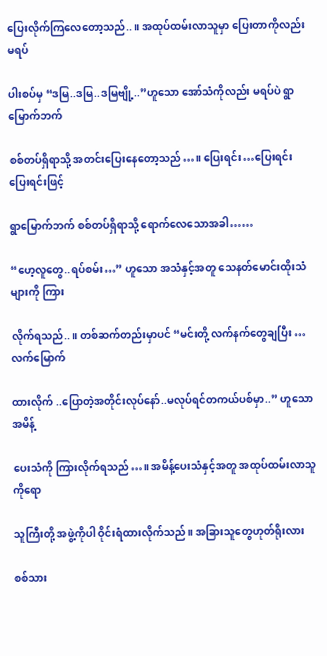ပြေးလိုက်ကြလေတော့သည်..။ အထုပ်ထမ်းလာသူမှာ ပြေးတာကိုလည်း မရပ်

ပါးစပ်မှ “ဒမြ..ဒမြ..ဒမြဗျို့..”ဟူသော အော်သံကိုလည်း မရပ်ပဲ ရွာမြောက်ဘက်

စစ်တပ်ရှိရာသို့ အတင်းပြေးနေတော့သည်…။ ပြေးရင်း…ပြေးရင်းပြေးရင်းဖြင့်

ရွာမြောက်ဘက် စစ်တပ်ရှိရာသို့ ရောက်လေသောအခါ……

“ဟေ့လူတွေ..ရပ်စမ်း…” ဟူသော အသံနှင့်အတူ သေနတ်မောင်းထိုးသံများကို ကြား

လိုက်ရသည်..။ တစ်ဆက်တည်းမှာပင် “မင်းတို့ လက်နက်တွေချပြီး …လက်မြောက်

ထားလိုက် ..ပြောတဲ့အတိုင်းလုပ်နော်..မလုပ်ရင်တကယ်ပစ်မှာ..” ဟူသော အမိန့်

ပေးသံကို ကြားလိုက်ရသည်…။ အမိန့်ပေးသံနှင့်အတူ အထုပ်ထမ်းလာသူကိုရော

သူကြီးတို့ အဖွဲ့ကိုပါ ဝိုင်းရံထားလိုက်သည်။ အခြားသူတွေဟုတ်ရိုးလား

စစ်သား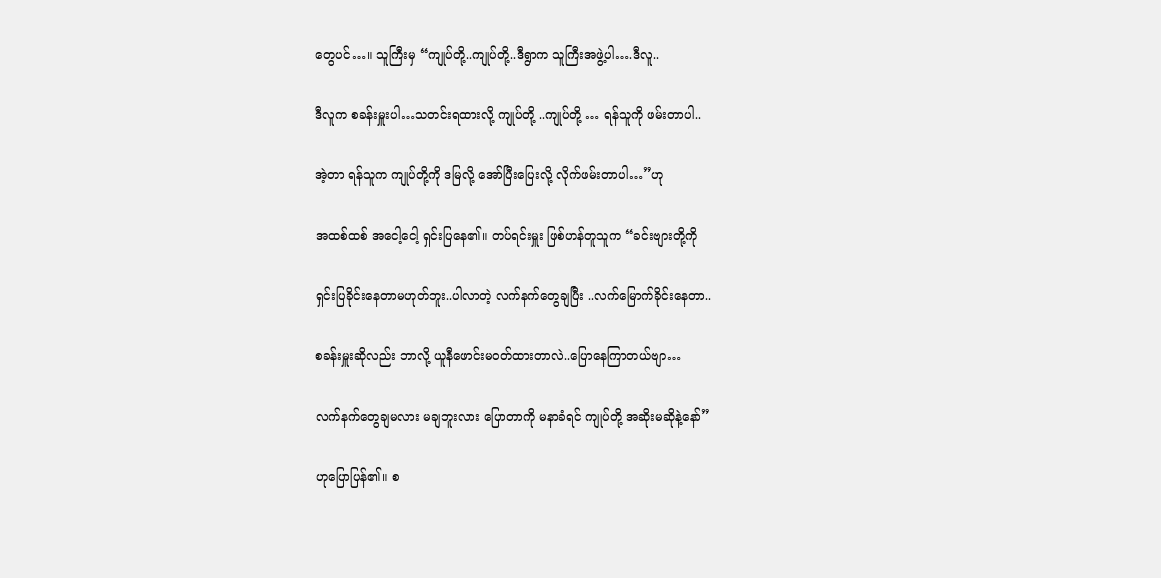တွေပင်…။ သူကြီးမှ “ကျုပ်တို့..ကျုပ်တို့..ဒီရွာက သူကြီးအဖွဲ့ပါ….ဒီလူ..

ဒီလူက စခန်းမှူးပါ…သတင်းရထားလို့ ကျုပ်တို့ ..ကျုပ်တို့ … ရန်သူကို ဖမ်းတာပါ..

အဲ့တာ ရန်သူက ကျုပ်တို့ကို ဒမြလို့ အော်ပြီးပြေးလို့ လိုက်ဖမ်းတာပါ…”ဟု

အထစ်ထစ် အငေါ့ငေါ့ ရှင်းပြနေ၏။ တပ်ရင်းမှူး ဖြစ်ဟန်တူသူက “ခင်းဗျားတို့ကို

ရှင်းပြခိုင်းနေတာမဟုတ်ဘူး..ပါလာတဲ့ လက်နက်တွေချပြီး ..လက်မြောက်ခိုင်းနေတာ..

စခန်းမှူးဆိုလည်း ဘာလို့ ယူနီဖောင်းမဝတ်ထားတာလဲ..ပြောနေကြာတယ်ဗျာ…

လက်နက်တွေချမလား မချဘူးလား ပြောတာကို မနာခံရင် ကျုပ်တို့ အဆိုးမဆိုနဲ့နော်”

ဟုပြောပြန်၏။ စ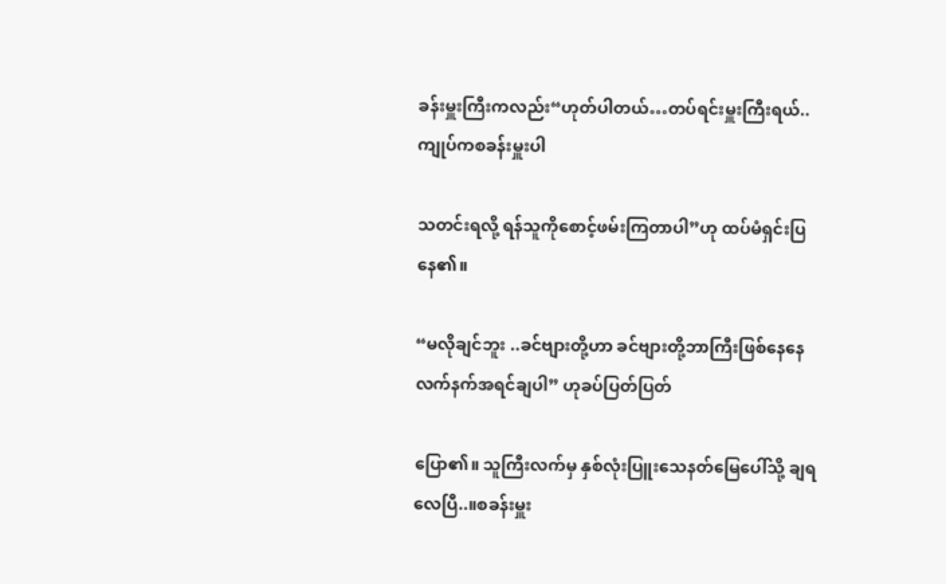ခန်းမှူးကြီးကလည်း“ဟုတ်ပါတယ်…တပ်ရင်းမှူးကြီးရယ်..ကျုပ်ကစခန်းမှူးပါ

သတင်းရလို့ ရန်သူကိုစောင့်ဖမ်းကြတာပါ”ဟု ထပ်မံရှင်းပြနေ၏။

“မလိုချင်ဘူး ..ခင်ဗျားတို့ဟာ ခင်ဗျားတို့ဘာကြီးဖြစ်နေနေ လက်နက်အရင်ချပါ” ဟုခပ်ပြတ်ပြတ်

ပြော၏။ သူကြီးလက်မှ နှစ်လုံးပြူးသေနတ်မြေပေါ်သို့ ချရလေပြီ..။စခန်းမှူး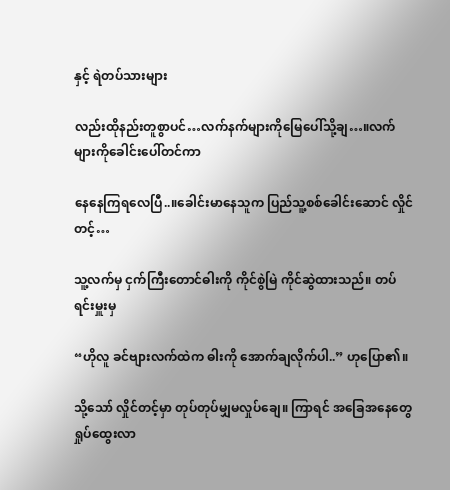နှင့် ရဲတပ်သားများ

လည်းထိုနည်းတူစွာပင်…လက်နက်များကိုမြေပေါ်သို့ချ…။လက်များကိုခေါင်းပေါ်တင်ကာ

နေနေကြရလေပြီ..။ခေါင်းမာနေသူက ပြည်သူ့စစ်ခေါင်းဆောင် လှိုင်တင့်…

သူ့လက်မှ ငှက်ကြီးတောင်ဓါးကို ကိုင်စွဲမြဲ ကိုင်ဆွဲထားသည်။ တပ်ရင်းမှူးမှ

“ဟိုလူ ခင်ဗျားလက်ထဲက ဓါးကို အောက်ချလိုက်ပါ..” ဟုပြော၏။

သို့သော် လှိုင်တင့်မှာ တုပ်တုပ်မျှမလှုပ်ချေ။ ကြာရင် အခြေအနေတွေ ရှုပ်ထွေးလာ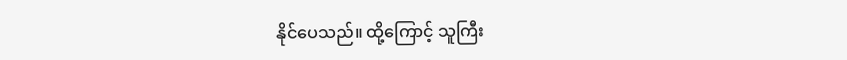နိုင်ပေသည်။ ထို့ကြောင့် သူကြီး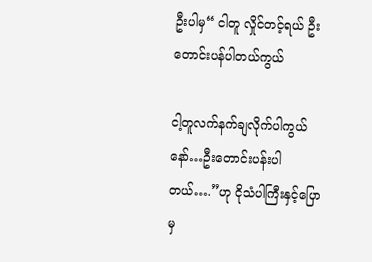ဦးပါမှ“ ငါတူ လှိုင်တင့်ရယ် ဦးတောင်းပန်ပါတယ်ကွယ်

ငါ့တူလက်နက်ချလိုက်ပါကွယ်နော်…ဦးတောင်းပန်းပါတယ်….”ဟု ငိုသံပါကြီးနှင့်ပြောမှ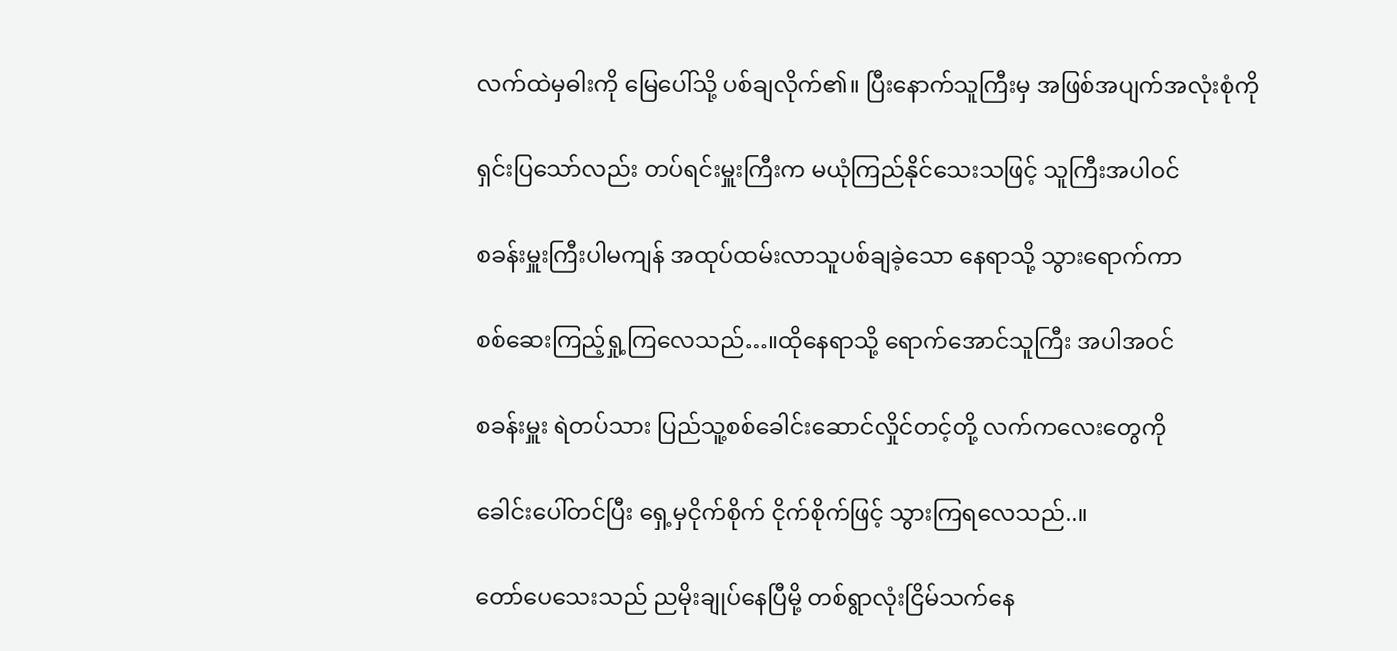လက်ထဲမှဓါးကို မြေပေါ်သို့ ပစ်ချလိုက်၏။ ပြီးနောက်သူကြီးမှ အဖြစ်အပျက်အလုံးစုံကို

ရှင်းပြသော်လည်း တပ်ရင်းမှူးကြီးက မယုံကြည်နိုင်သေးသဖြင့် သူကြီးအပါဝင်

စခန်းမှူးကြီးပါမကျန် အထုပ်ထမ်းလာသူပစ်ချခဲ့သော နေရာသို့ သွားရောက်ကာ

စစ်ဆေးကြည့်ရှု့ကြလေသည်…။ထိုနေရာသို့ ရောက်အောင်သူကြီး အပါအဝင်

စခန်းမှူး ရဲတပ်သား ပြည်သူ့စစ်ခေါင်းဆောင်လှိုင်တင့်တို့ လက်ကလေးတွေကို

ခေါင်းပေါ်တင်ပြီး ရှေ့မှငိုက်စိုက် ငိုက်စိုက်ဖြင့် သွားကြရလေသည်..။

တော်ပေသေးသည် ညမိုးချုပ်နေပြီမို့ တစ်ရွာလုံးငြိမ်သက်နေ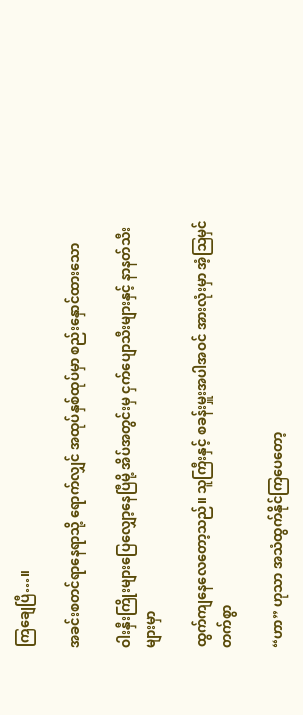ကြချေပြီ…။

အခင်းစတင်ရာနေရာသို့ ရောက်လျှင် အထုပ်နှစ်ထုပ်မှာ စည်းနှောင်ထားသော

ဝါးနှီးကြိုးများပြေလျှော့နေပြီမို့ အိပ်အတွင်းမှ ငှက်ပျောသီးများနှင့် နာနတ်သီးများမှာ

ထွက်ကျနေလေတော့သည်။ သူကြီးနှင့် စခန်းမှူးအပါအဝင် အားလုံးမှာ အံ့ဩမှင်တက်စွာ

“ဟာ” ဟုသာ အသံထွက်နိုင်ကြပေတော့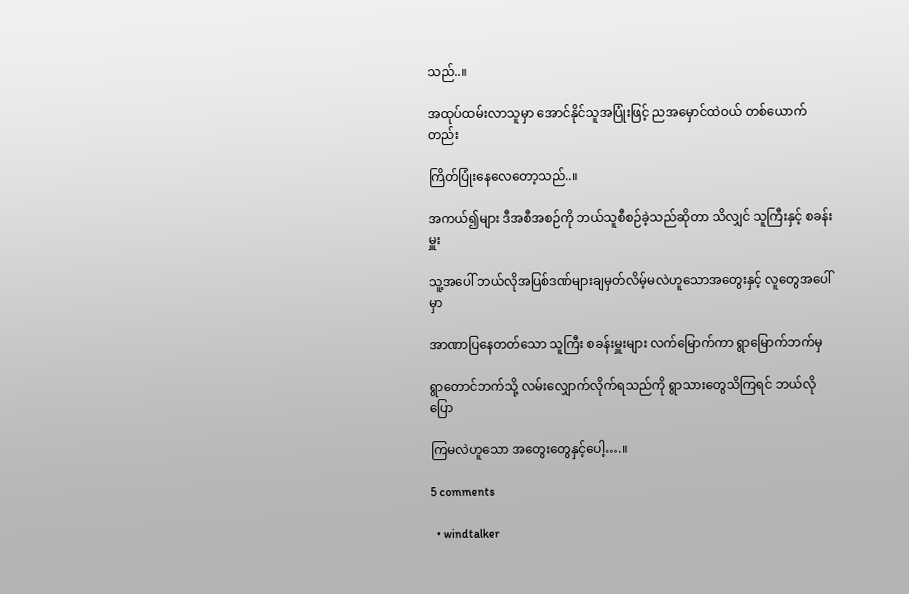သည်..။

အထုပ်ထမ်းလာသူမှာ အောင်နိုင်သူအပြုံးဖြင့် ညအမှောင်ထဲဝယ် တစ်ယောက်တည်း

ကြိတ်ပြုံးနေလေတော့သည်..။

အကယ်၍များ ဒီအစီအစဉ်ကို ဘယ်သူစီစဉ်ခဲ့သည်ဆိုတာ သိလျှင် သူကြီးနှင့် စခန်းမှူး

သူ့အပေါ် ဘယ်လိုအပြစ်ဒဏ်များချမှတ်လိမ့်မလဲဟူသောအတွေးနှင့် လူတွေအပေါ်မှာ

အာဏာပြနေတတ်သော သူကြီး စခန်းမှူးများ လက်မြောက်ကာ ရွာမြောက်ဘက်မှ

ရွာတောင်ဘက်သို့ လမ်းလျှောက်လိုက်ရသည်ကို ရွာသားတွေသိကြရင် ဘယ်လိုပြော

ကြမလဲဟူသော အတွေးတွေနှင့်ပေါ့….။

5 comments

  • windtalker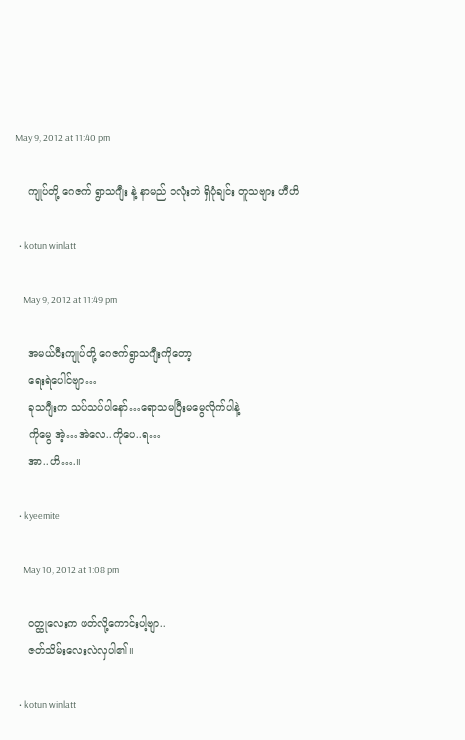May 9, 2012 at 11:40 pm

    ကျုပ်တို့ ဂေဇက် ရွာသဂျီး နဲ့ နာမည် ၁လုံးဘဲ ရှိပုံချင်း တူသဗျား ဟီဟိ

  • kotun winlatt

    May 9, 2012 at 11:49 pm

    အမယ်ငီးကျုပ်တို့ ဂေဇက်ရွာသဂျီးကိုတော့
    ရေးရဲပေါင်ဗျာ…
    ခုသဂျီးက သပ်သပ်ပါနော်…ရောသမပြီးမမွေလိုက်ပါနဲ့
    ကိုမွေ အဲ့…အဲလေ..ကိုပေ..ရ…
    အာ..ဟိ….။

  • kyeemite

    May 10, 2012 at 1:08 pm

    ဝတ္ထုလေးက ဖတ်လို့ကောင်းပါ့ဗျာ..
    ဇတ်သိမ်းလေးလဲလှပါ၏။

  • kotun winlatt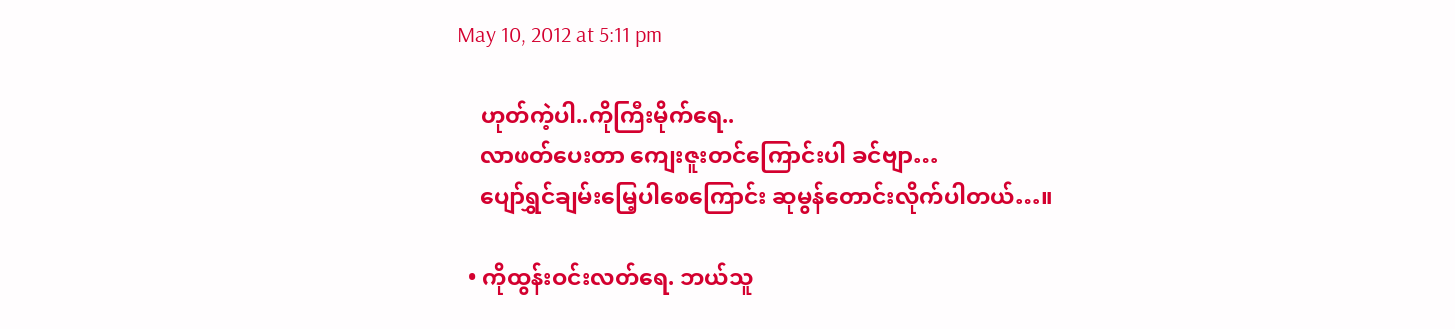May 10, 2012 at 5:11 pm

    ဟုတ်ကဲ့ပါ..ကိုကြီးမိုက်ရေ..
    လာဖတ်ပေးတာ ကျေးဇူးတင်ကြောင်းပါ ခင်ဗျာ…
    ပျော်ရွှင်ချမ်းမြေ့ပါစေကြောင်း ဆုမွန်တောင်းလိုက်ပါတယ်…။

  • ကိုထွန်းဝင်းလတ်ရေ. ဘယ်သူ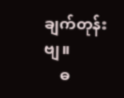ချက်တုန်းဗျ။
    ဓ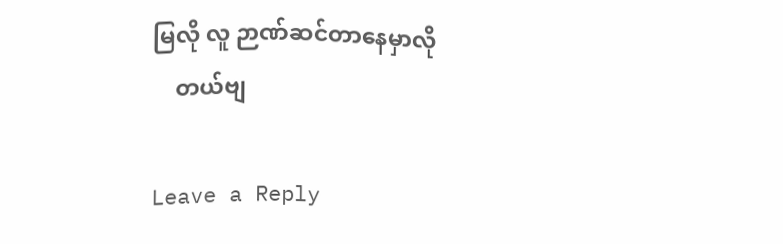မြလို လူ ဉာဏ်ဆင်တာနေမှာလို
    တယ်ဗျ

Leave a Reply